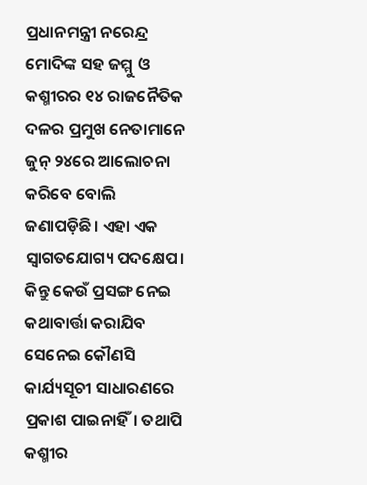ପ୍ରଧାନମନ୍ତ୍ରୀ ନରେନ୍ଦ୍ର ମୋଦିଙ୍କ ସହ ଜମ୍ମୁ ଓ କଶ୍ମୀରର ୧୪ ରାଜନୈତିକ ଦଳର ପ୍ରମୁଖ ନେତାମାନେ ଜୁନ୍ ୨୪ରେ ଆଲୋଚନା କରିବେ ବୋଲି ଜଣାପଡ଼ିଛି। ଏହା ଏକ ସ୍ବାଗତଯୋଗ୍ୟ ପଦକ୍ଷେପ। କିନ୍ତୁ କେଉଁ ପ୍ରସଙ୍ଗ ନେଇ କଥାବାର୍ତ୍ତା କରାଯିବ ସେନେଇ କୌଣସି କାର୍ଯ୍ୟସୂଚୀ ସାଧାରଣରେ ପ୍ରକାଶ ପାଇନାହିଁ। ତଥାପି କଶ୍ମୀର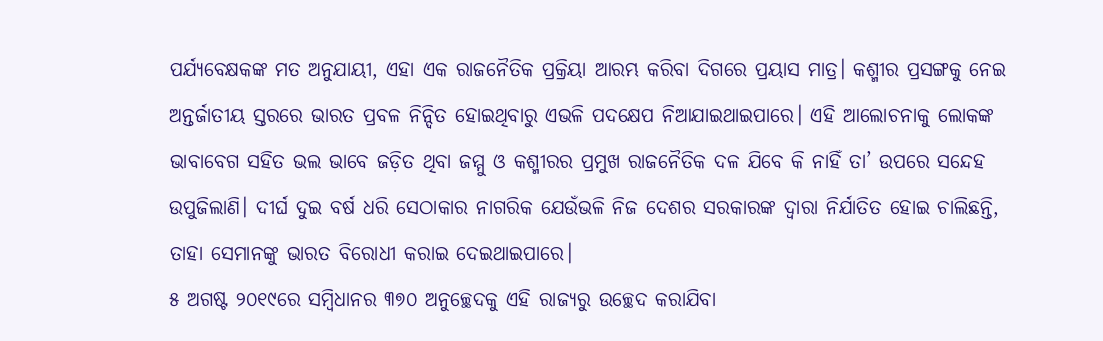ପର୍ଯ୍ୟବେକ୍ଷକଙ୍କ ମତ ଅନୁଯାୟୀ, ଏହା ଏକ ରାଜନୈତିକ ପ୍ରକ୍ରିୟା ଆରମ୍ଭ କରିବା ଦିଗରେ ପ୍ରୟାସ ମାତ୍ର। କଶ୍ମୀର ପ୍ରସଙ୍ଗକୁ ନେଇ ଅନ୍ତର୍ଜାତୀୟ ସ୍ତରରେ ଭାରତ ପ୍ରବଳ ନିନ୍ଦିତ ହୋଇଥିବାରୁ ଏଭଳି ପଦକ୍ଷେପ ନିଆଯାଇଥାଇପାରେ। ଏହି ଆଲୋଚନାକୁ ଲୋକଙ୍କ ଭାବାବେଗ ସହିତ ଭଲ ଭାବେ ଜଡ଼ିତ ଥିବା ଜମ୍ମୁ ଓ କଶ୍ମୀରର ପ୍ରମୁଖ ରାଜନୈତିକ ଦଳ ଯିବେ କି ନାହିଁ ତା’ ଉପରେ ସନ୍ଦେହ ଉପୁଜିଲାଣି। ଦୀର୍ଘ ଦୁଇ ବର୍ଷ ଧରି ସେଠାକାର ନାଗରିକ ଯେଉଁଭଳି ନିଜ ଦେଶର ସରକାରଙ୍କ ଦ୍ୱାରା ନିର୍ଯାତିତ ହୋଇ ଚାଲିଛନ୍ତି, ତାହା ସେମାନଙ୍କୁ ଭାରତ ବିରୋଧୀ କରାଇ ଦେଇଥାଇପାରେ।
୫ ଅଗଷ୍ଟ ୨୦୧୯ରେ ସମ୍ବିଧାନର ୩୭୦ ଅନୁଚ୍ଛେଦକୁ ଏହି ରାଜ୍ୟରୁ ଉଚ୍ଛେଦ କରାଯିବା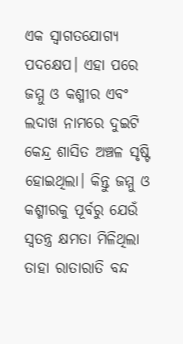ଏକ ସ୍ବାଗତଯୋଗ୍ୟ ପଦକ୍ଷେପ। ଏହା ପରେ ଜମ୍ମୁ ଓ କଶ୍ମୀର ଏବଂ ଲଦାଖ ନାମରେ ଦୁଇଟି କେନ୍ଦ୍ର ଶାସିତ ଅଞ୍ଚଳ ସୃଷ୍ଟି ହୋଇଥିଲା। କିନ୍ତୁ ଜମ୍ମୁ ଓ କଶ୍ମୀରକୁ ପୂର୍ବରୁ ଯେଉଁ ସ୍ବତନ୍ତ୍ର କ୍ଷମତା ମିଳିଥିଲା ତାହା ରାତାରାତି ବନ୍ଦ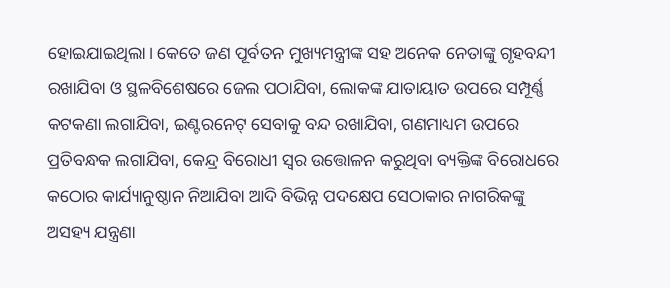ହୋଇଯାଇଥିଲା। କେତେ ଜଣ ପୂର୍ବତନ ମୁଖ୍ୟମନ୍ତ୍ରୀଙ୍କ ସହ ଅନେକ ନେତାଙ୍କୁ ଗୃହବନ୍ଦୀ ରଖାଯିବା ଓ ସ୍ଥଳବିଶେଷରେ ଜେଲ ପଠାଯିବା, ଲୋକଙ୍କ ଯାତାୟାତ ଉପରେ ସମ୍ପୂର୍ଣ୍ଣ କଟକଣା ଲଗାଯିବା, ଇଣ୍ଟରନେଟ୍ ସେବାକୁ ବନ୍ଦ ରଖାଯିବା, ଗଣମାଧ୍ୟମ ଉପରେ ପ୍ରତିବନ୍ଧକ ଲଗାଯିବା, କେନ୍ଦ୍ର ବିରୋଧୀ ସ୍ବର ଉତ୍ତୋଳନ କରୁଥିବା ବ୍ୟକ୍ତିଙ୍କ ବିରୋଧରେ କଠୋର କାର୍ଯ୍ୟାନୁଷ୍ଠାନ ନିଆଯିବା ଆଦି ବିଭିନ୍ନ ପଦକ୍ଷେପ ସେଠାକାର ନାଗରିକଙ୍କୁ ଅସହ୍ୟ ଯନ୍ତ୍ରଣା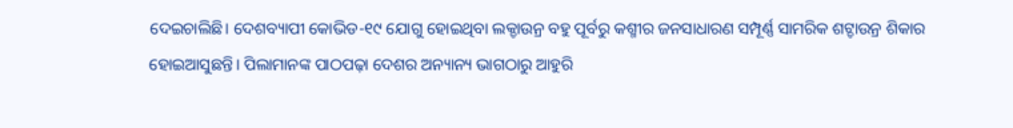ଦେଇଚାଲିଛି। ଦେଶବ୍ୟାପୀ କୋଭିଡ-୧୯ ଯୋଗୁ ହୋଇଥିବା ଲକ୍ଡାଉନ୍ର ବହୁ ପୂର୍ବରୁ କଶ୍ମୀର ଜନସାଧାରଣ ସମ୍ପୂର୍ଣ୍ଣ ସାମରିକ ଶଟ୍ଡାଉନ୍ର ଶିକାର ହୋଇଆସୁଛନ୍ତି। ପିଲାମାନଙ୍କ ପାଠପଢ଼ା ଦେଶର ଅନ୍ୟାନ୍ୟ ଭାଗଠାରୁ ଆହୁରି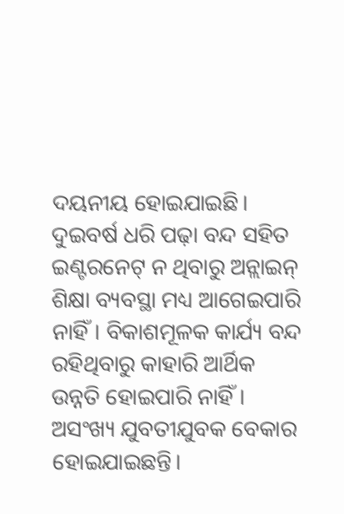ଦୟନୀୟ ହୋଇଯାଇଛି। ଦୁଇବର୍ଷ ଧରି ପଢ଼ା ବନ୍ଦ ସହିତ ଇଣ୍ଟରନେଟ୍ ନ ଥିବାରୁ ଅନ୍ଲାଇନ୍ ଶିକ୍ଷା ବ୍ୟବସ୍ଥା ମଧ୍ୟ ଆଗେଇପାରି ନାହିଁ। ବିକାଶମୂଳକ କାର୍ଯ୍ୟ ବନ୍ଦ ରହିଥିବାରୁ କାହାରି ଆର୍ଥିକ ଉନ୍ନତି ହୋଇପାରି ନାହିଁ। ଅସଂଖ୍ୟ ଯୁବତୀଯୁବକ ବେକାର ହୋଇଯାଇଛନ୍ତି।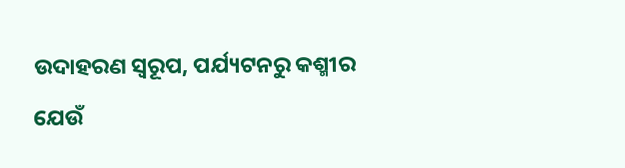ଉଦାହରଣ ସ୍ବରୂପ, ପର୍ଯ୍ୟଟନରୁ କଶ୍ମୀର ଯେଉଁ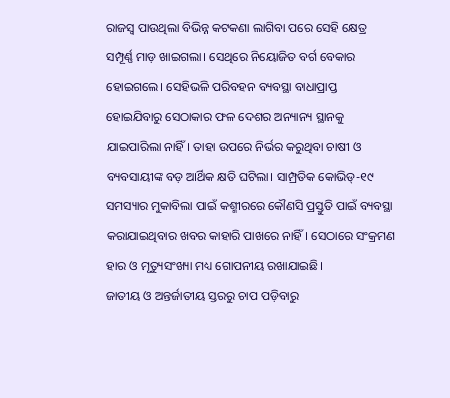ରାଜସ୍ବ ପାଉଥିଲା ବିଭିନ୍ନ କଟକଣା ଲାଗିବା ପରେ ସେହି କ୍ଷେତ୍ର ସମ୍ପୂର୍ଣ୍ଣ ମାଡ଼ ଖାଇଗଲା। ସେଥିରେ ନିୟୋଜିତ ବର୍ଗ ବେକାର ହୋଇଗଲେ। ସେହିଭଳି ପରିବହନ ବ୍ୟବସ୍ଥା ବାଧାପ୍ରାପ୍ତ ହୋଇଯିବାରୁ ସେଠାକାର ଫଳ ଦେଶର ଅନ୍ୟାନ୍ୟ ସ୍ଥାନକୁ ଯାଇପାରିଲା ନାହିଁ। ତାହା ଉପରେ ନିର୍ଭର କରୁଥିବା ଚାଷୀ ଓ ବ୍ୟବସାୟୀଙ୍କ ବଡ଼ ଆର୍ଥିକ କ୍ଷତି ଘଟିଲା। ସାମ୍ପ୍ରତିକ କୋଭିଡ୍-୧୯ ସମସ୍ୟାର ମୁକାବିଲା ପାଇଁ କଶ୍ମୀରରେ କୌଣସି ପ୍ରସ୍ତୁତି ପାଇଁ ବ୍ୟବସ୍ଥା କରାଯାଇଥିବାର ଖବର କାହାରି ପାଖରେ ନାହିଁ। ସେଠାରେ ସଂକ୍ରମଣ ହାର ଓ ମୃତ୍ୟୁସଂଖ୍ୟା ମଧ୍ୟ ଗୋପନୀୟ ରଖାଯାଇଛି।
ଜାତୀୟ ଓ ଅନ୍ତର୍ଜାତୀୟ ସ୍ତରରୁ ଚାପ ପଡ଼ିବାରୁ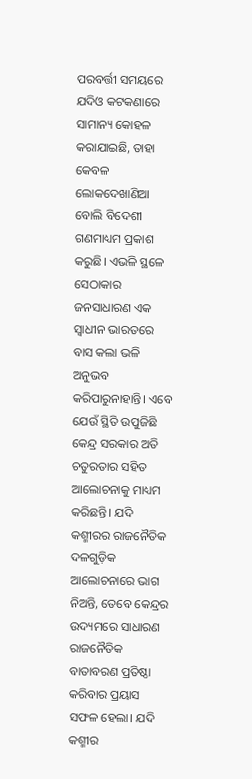ପରବର୍ତ୍ତୀ ସମୟରେ ଯଦିଓ କଟକଣାରେ ସାମାନ୍ୟ କୋହଳ କରାଯାଇଛି, ତାହା କେବଳ ଲୋକଦେଖାଣିଆ ବୋଲି ବିଦେଶୀ ଗଣମାଧ୍ୟମ ପ୍ରକାଶ କରୁଛି। ଏଭଳି ସ୍ଥଳେ ସେଠାକାର ଜନସାଧାରଣ ଏକ ସ୍ବାଧୀନ ଭାରତରେ ବାସ କଲା ଭଳି ଅନୁଭବ କରିପାରୁନାହାନ୍ତି। ଏବେ ଯେଉଁ ସ୍ଥିତି ଉପୁଜିଛି କେନ୍ଦ୍ର ସରକାର ଅତି ଚତୁରତାର ସହିତ ଆଲୋଚନାକୁ ମାଧ୍ୟମ କରିଛନ୍ତି। ଯଦି କଶ୍ମୀରର ରାଜନୈତିକ ଦଳଗୁଡ଼ିକ ଆଲୋଚନାରେ ଭାଗ ନିଅନ୍ତି, ତେବେ କେନ୍ଦ୍ରର ଉଦ୍ୟମରେ ସାଧାରଣ ରାଜନୈତିକ ବାତାବରଣ ପ୍ରତିଷ୍ଠା କରିବାର ପ୍ରୟାସ ସଫଳ ହେଲା। ଯଦି କଶ୍ମୀର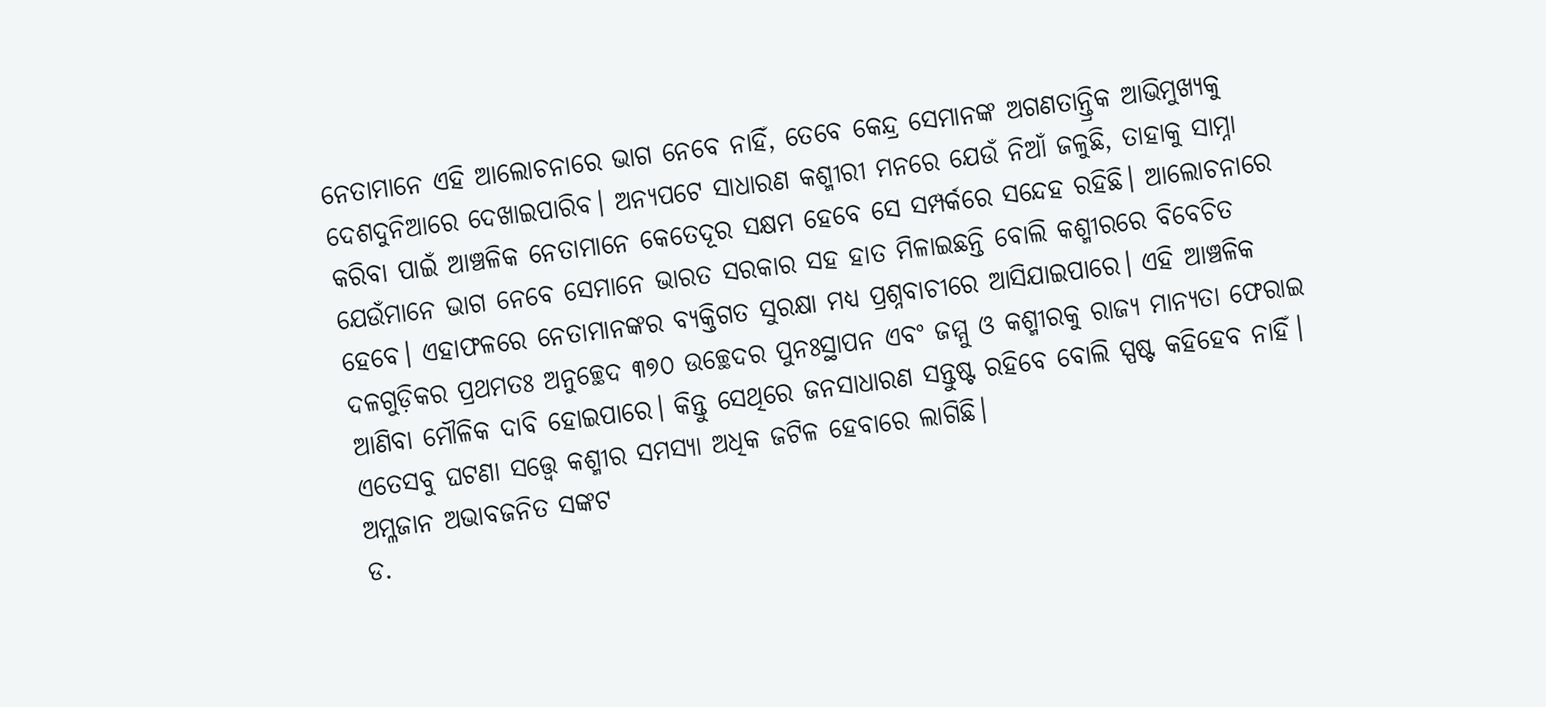ନେତାମାନେ ଏହି ଆଲୋଚନାରେ ଭାଗ ନେବେ ନାହିଁ, ତେବେ କେନ୍ଦ୍ର ସେମାନଙ୍କ ଅଗଣତାନ୍ତ୍ରିକ ଆଭିମୁଖ୍ୟକୁ ଦେଶଦୁନିଆରେ ଦେଖାଇପାରିବ। ଅନ୍ୟପଟେ ସାଧାରଣ କଶ୍ମୀରୀ ମନରେ ଯେଉଁ ନିଆଁ ଜଳୁଛି, ତାହାକୁ ସାମ୍ନା କରିବା ପାଇଁ ଆଞ୍ଚଳିକ ନେତାମାନେ କେତେଦୂର ସକ୍ଷମ ହେବେ ସେ ସମ୍ପର୍କରେ ସନ୍ଦେହ ରହିଛି। ଆଲୋଚନାରେ ଯେଉଁମାନେ ଭାଗ ନେବେ ସେମାନେ ଭାରତ ସରକାର ସହ ହାତ ମିଳାଇଛନ୍ତି ବୋଲି କଶ୍ମୀରରେ ବିବେଚିତ ହେବେ। ଏହାଫଳରେ ନେତାମାନଙ୍କର ବ୍ୟକ୍ତିଗତ ସୁରକ୍ଷା ମଧ୍ୟ ପ୍ରଶ୍ନବାଚୀରେ ଆସିଯାଇପାରେ। ଏହି ଆଞ୍ଚଳିକ ଦଳଗୁଡ଼ିକର ପ୍ରଥମତଃ ଅନୁଚ୍ଛେଦ ୩୭୦ ଉଚ୍ଛେଦର ପୁନଃସ୍ଥାପନ ଏବଂ ଜମ୍ମୁ ଓ କଶ୍ମୀରକୁ ରାଜ୍ୟ ମାନ୍ୟତା ଫେରାଇ ଆଣିବା ମୌଳିକ ଦାବି ହୋଇପାରେ। କିନ୍ତୁ ସେଥିରେ ଜନସାଧାରଣ ସନ୍ତୁଷ୍ଟ ରହିବେ ବୋଲି ସ୍ପଷ୍ଟ କହିହେବ ନାହିଁ। ଏତେସବୁ ଘଟଣା ସତ୍ତ୍ୱେ କଶ୍ମୀର ସମସ୍ୟା ଅଧିକ ଜଟିଳ ହେବାରେ ଲାଗିଛି।
ଅମ୍ଳଜାନ ଅଭାବଜନିତ ସଙ୍କଟ
ଡ.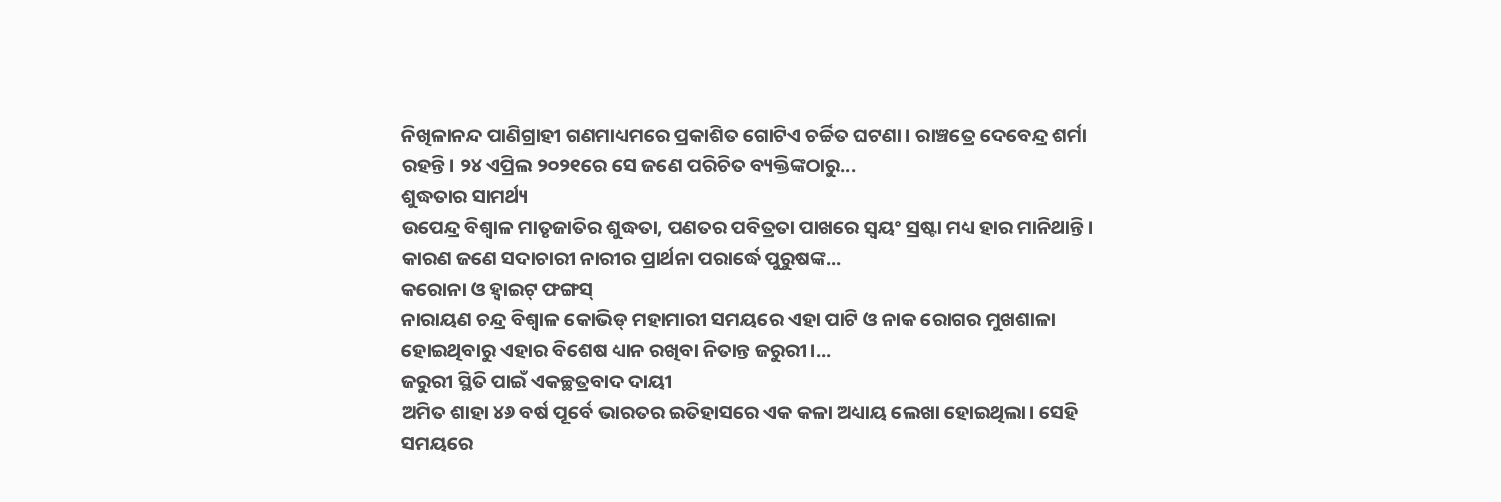ନିଖିଳାନନ୍ଦ ପାଣିଗ୍ରାହୀ ଗଣମାଧ୍ୟମରେ ପ୍ରକାଶିତ ଗୋଟିଏ ଚର୍ଚ୍ଚିତ ଘଟଣା। ରାଞ୍ଚତ୍ରେ ଦେବେନ୍ଦ୍ର ଶର୍ମା ରହନ୍ତି। ୨୪ ଏପ୍ରିଲ ୨୦୨୧ରେ ସେ ଜଣେ ପରିଚିତ ବ୍ୟକ୍ତିଙ୍କଠାରୁ...
ଶୁଦ୍ଧତାର ସାମର୍ଥ୍ୟ
ଉପେନ୍ଦ୍ର ବିଶ୍ୱାଳ ମାତୃଜାତିର ଶୁଦ୍ଧତା, ପଣତର ପବିତ୍ରତା ପାଖରେ ସ୍ବୟଂ ସ୍ରଷ୍ଟା ମଧ୍ୟ ହାର ମାନିଥାନ୍ତି। କାରଣ ଜଣେ ସଦାଚାରୀ ନାରୀର ପ୍ରାର୍ଥନା ପରାର୍ଦ୍ଧେ ପୁରୁଷଙ୍କ...
କରୋନା ଓ ହ୍ବାଇଟ୍ ଫଙ୍ଗସ୍
ନାରାୟଣ ଚନ୍ଦ୍ର ବିଶ୍ୱାଳ କୋଭିଡ୍ ମହାମାରୀ ସମୟରେ ଏହା ପାଟି ଓ ନାକ ରୋଗର ମୁଖଶାଳା ହୋଇଥିବାରୁ ଏହାର ବିଶେଷ ଧ୍ୟାନ ରଖିବା ନିତାନ୍ତ ଜରୁରୀ।...
ଜରୁରୀ ସ୍ଥିତି ପାଇଁ ଏକଚ୍ଛତ୍ରବାଦ ଦାୟୀ
ଅମିତ ଶାହା ୪୬ ବର୍ଷ ପୂର୍ବେ ଭାରତର ଇତିହାସରେ ଏକ କଳା ଅଧ୍ୟାୟ ଲେଖା ହୋଇଥିଲା। ସେହି ସମୟରେ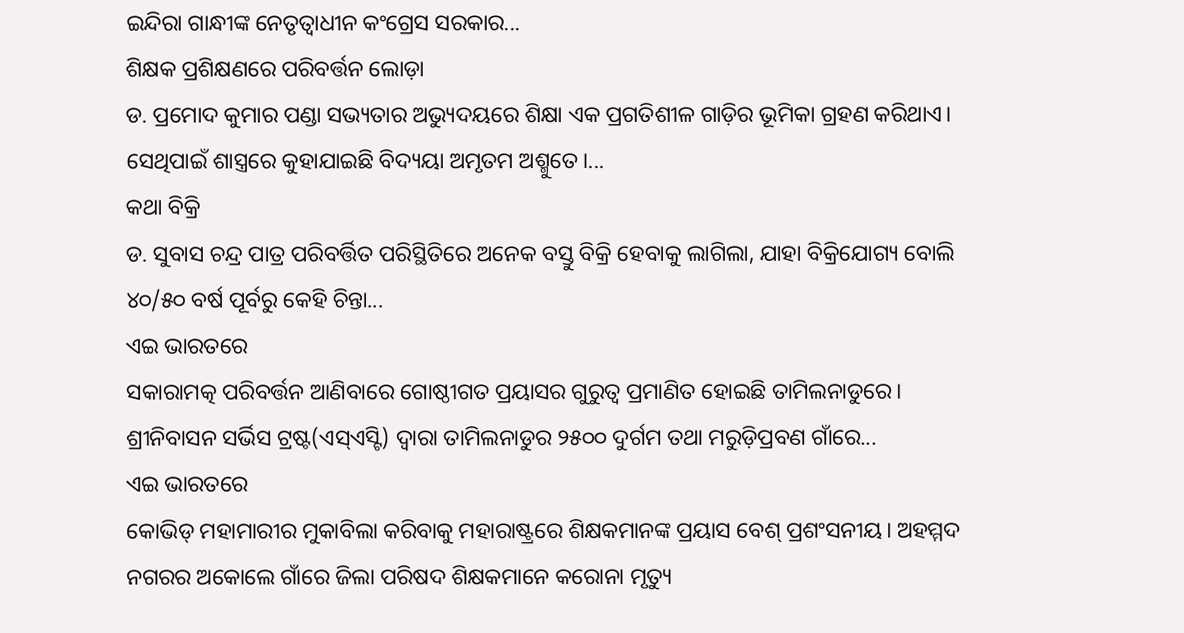ଇନ୍ଦିରା ଗାନ୍ଧୀଙ୍କ ନେତୃତ୍ୱାଧୀନ କଂଗ୍ରେସ ସରକାର...
ଶିକ୍ଷକ ପ୍ରଶିକ୍ଷଣରେ ପରିବର୍ତ୍ତନ ଲୋଡ଼ା
ଡ. ପ୍ରମୋଦ କୁମାର ପଣ୍ଡା ସଭ୍ୟତାର ଅଭ୍ୟୁଦୟରେ ଶିକ୍ଷା ଏକ ପ୍ରଗତିଶୀଳ ଗାଡ଼ିର ଭୂମିକା ଗ୍ରହଣ କରିଥାଏ। ସେଥିପାଇଁ ଶାସ୍ତ୍ରରେ କୁହାଯାଇଛି ବିଦ୍ୟୟା ଅମୃତମ ଅଶ୍ମୁତେ।...
କଥା ବିକ୍ରି
ଡ. ସୁବାସ ଚନ୍ଦ୍ର ପାତ୍ର ପରିବର୍ତ୍ତିତ ପରିସ୍ଥିତିରେ ଅନେକ ବସ୍ତୁ ବିକ୍ରି ହେବାକୁ ଲାଗିଲା, ଯାହା ବିକ୍ରିଯୋଗ୍ୟ ବୋଲି ୪୦/୫୦ ବର୍ଷ ପୂର୍ବରୁ କେହି ଚିନ୍ତା...
ଏଇ ଭାରତରେ
ସକାରାମତ୍କ ପରିବର୍ତ୍ତନ ଆଣିବାରେ ଗୋଷ୍ଠୀଗତ ପ୍ରୟାସର ଗୁରୁତ୍ୱ ପ୍ରମାଣିତ ହୋଇଛି ତାମିଲନାଡୁରେ। ଶ୍ରୀନିବାସନ ସର୍ଭିସ ଟ୍ରଷ୍ଟ(ଏସ୍ଏସ୍ଟି) ଦ୍ୱାରା ତାମିଲନାଡୁର ୨୫୦୦ ଦୁର୍ଗମ ତଥା ମରୁଡ଼ିପ୍ରବଣ ଗାଁରେ...
ଏଇ ଭାରତରେ
କୋଭିଡ୍ ମହାମାରୀର ମୁକାବିଲା କରିବାକୁ ମହାରାଷ୍ଟ୍ରରେ ଶିକ୍ଷକମାନଙ୍କ ପ୍ରୟାସ ବେଶ୍ ପ୍ରଶଂସନୀୟ। ଅହମ୍ମଦ ନଗରର ଅକୋଲେ ଗାଁରେ ଜିଲା ପରିଷଦ ଶିକ୍ଷକମାନେ କରୋନା ମୃତ୍ୟୁ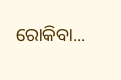ରୋକିବା...